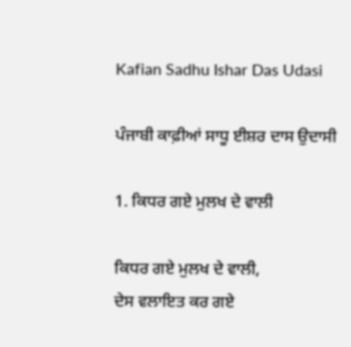Kafian Sadhu Ishar Das Udasi

ਪੰਜਾਬੀ ਕਾਫ਼ੀਆਂ ਸਾਧੂ ਈਸ਼ਰ ਦਾਸ ਉਦਾਸੀ

1. ਕਿਧਰ ਗਏ ਮੁਲਖ ਦੇ ਵਾਲੀ

ਕਿਧਰ ਗਏ ਮੁਲਖ ਦੇ ਵਾਲੀ,
ਦੇਸ ਵਲਾਇਤ ਕਰ ਗਏ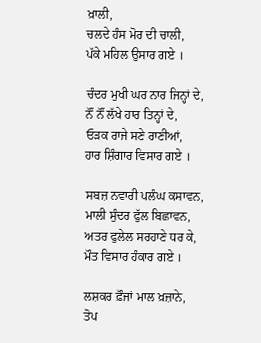ਖ਼ਾਲੀ,
ਚਲਦੇ ਹੰਸ ਮੋਰ ਦੀ ਚਾਲੀ,
ਪੱਕੇ ਮਹਿਲ ਉਸਾਰ ਗਏ ।

ਚੰਦਰ ਮੁਖੀ ਘਰ ਨਾਰ ਜਿਨ੍ਹਾਂ ਦੇ,
ਨੌਂ ਨੌਂ ਲੱਖੇ ਹਾਰ ਤਿਨ੍ਹਾਂ ਦੇ,
ਓੜਕ ਰਾਜੇ ਸਣੇ ਰਾਣੀਆਂ,
ਹਾਰ ਸ਼ਿੰਗਾਰ ਵਿਸਾਰ ਗਏ ।

ਸਬਜ਼ ਨਵਾਰੀ ਪਲੰਘ ਕਸਾਵਨ,
ਮਾਲੀ ਸੁੰਦਰ ਫੁੱਲ ਬਿਛਾਵਨ,
ਅਤਰ ਫੁਲੇਲ ਸਰਹਾਣੇ ਧਰ ਕੇ,
ਮੌਤ ਵਿਸਾਰ ਹੰਕਾਰ ਗਏ ।

ਲਸ਼ਕਰ ਫ਼ੌਜਾਂ ਮਾਲ ਖ਼ਜ਼ਾਨੇ,
ਤੋਪ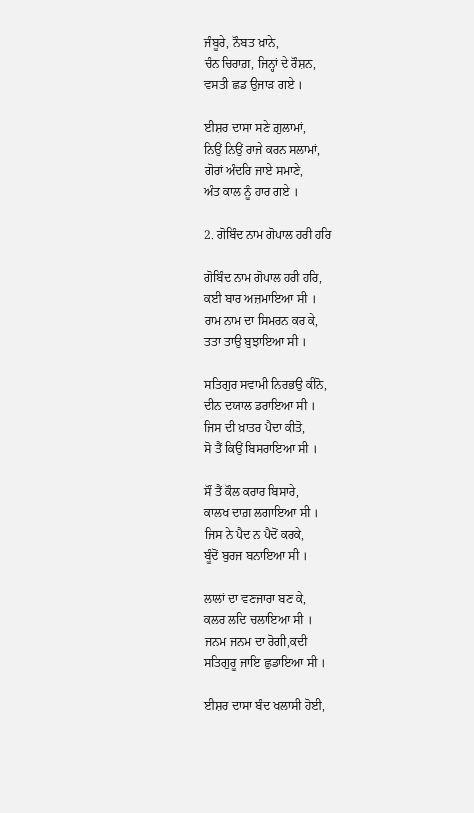ਜੰਬੂਰੇ, ਨੌਬਤ ਖ਼ਾਨੇ,
ਚੰਨ ਚਿਰਾਗ਼, ਜਿਨ੍ਹਾਂ ਦੇ ਰੌਸ਼ਨ,
ਵਸਤੀ ਛਡ ਉਜਾੜ ਗਏ ।

ਈਸ਼ਰ ਦਾਸਾ ਸਣੇ ਗ਼ੁਲਾਮਾਂ,
ਨਿਉਂ ਨਿਉਂ ਰਾਜੇ ਕਰਨ ਸਲਾਮਾਂ,
ਗੋਰਾਂ ਅੰਦਰਿ ਜਾਏ ਸਮਾਣੇ,
ਅੰਤ ਕਾਲ ਨੂੰ ਹਾਰ ਗਏ ।

2. ਗੋਬਿੰਦ ਨਾਮ ਗੋਪਾਲ ਹਰੀ ਹਰਿ

ਗੋਬਿੰਦ ਨਾਮ ਗੋਪਾਲ ਹਰੀ ਹਰਿ,
ਕਈ ਬਾਰ ਅਜ਼ਮਾਇਆ ਸੀ ।
ਰਾਮ ਨਾਮ ਦਾ ਸਿਮਰਨ ਕਰ ਕੇ,
ਤਤਾ ਤਾਉ ਬੁਝਾਇਆ ਸੀ ।

ਸਤਿਗੁਰ ਸਵਾਮੀ ਨਿਰਭਉ ਕੀਨੋ,
ਦੀਨ ਦਯਾਲ ਡਰਾਇਆ ਸੀ ।
ਜਿਸ ਦੀ ਖ਼ਾਤਰ ਪੈਦਾ ਕੀਤੋ,
ਸੋ ਤੈਂ ਕਿਉਂ ਬਿਸਰਾਇਆ ਸੀ ।

ਸੌਂ ਤੈਂ ਕੌਲ ਕਰਾਰ ਬਿਸਾਰੇ,
ਕਾਲਖ ਦਾਗ਼ ਲਗਾਇਆ ਸੀ ।
ਜਿਸ ਨੇ ਪੈਦ ਨ ਪੈਦੋਂ ਕਰਕੇ,
ਬੂੰਦੋਂ ਬੁਰਜ ਬਨਾਇਆ ਸੀ ।

ਲਾਲਾਂ ਦਾ ਵਣਜਾਰਾ ਬਣ ਕੇ,
ਕਲਰ ਲਦਿ ਚਲਾਇਆ ਸੀ ।
ਜਨਮ ਜਨਮ ਦਾ ਰੋਗੀ,ਕਦੀ
ਸਤਿਗੁਰੂ ਜਾਇ ਛੁਡਾਇਆ ਸੀ ।

ਈਸ਼ਰ ਦਾਸਾ ਬੰਦ ਖਲਾਸੀ ਹੋਈ,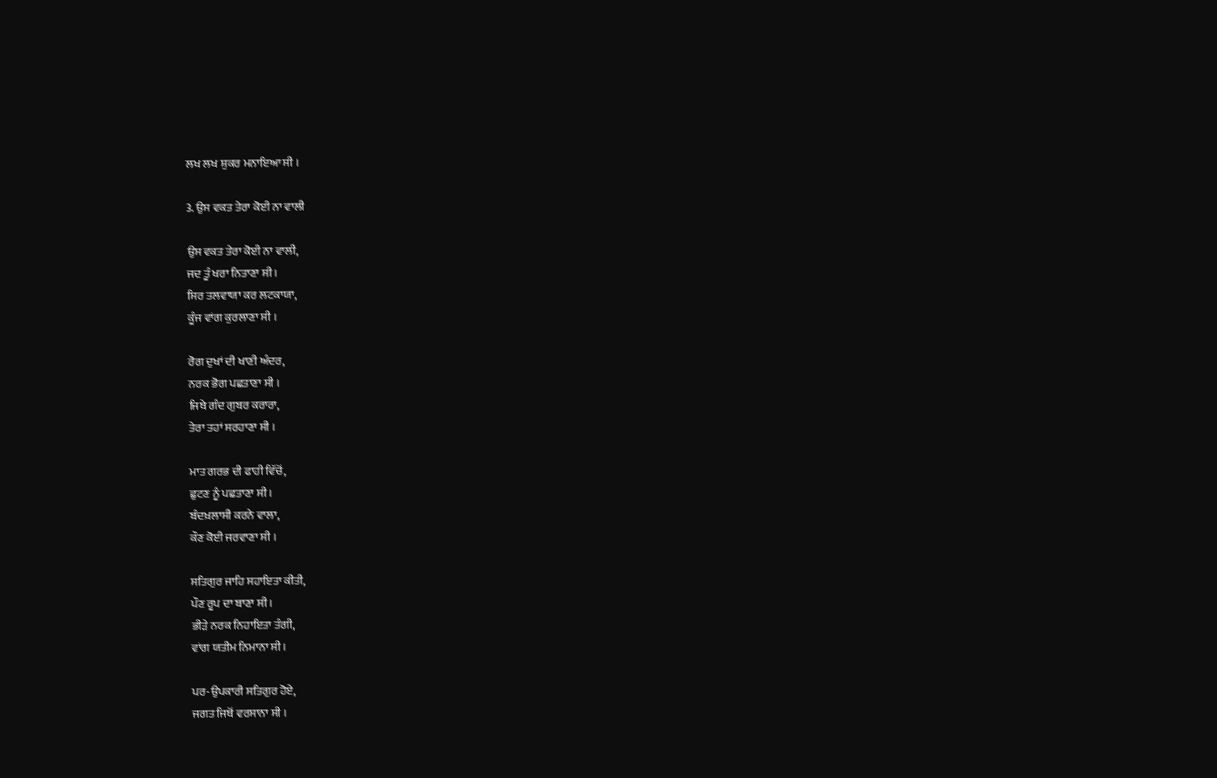ਲਖ ਲਖ ਸ਼ੁਕਰ ਮਨਾਇਆ ਸੀ ।

3. ਉਸ ਵਕਤ ਤੇਰਾ ਕੋਈ ਨਾ ਵਾਲੀ

ਉਸ ਵਕਤ ਤੇਰਾ ਕੋਈ ਨਾ ਵਾਲੀ,
ਜਦ ਤੂੰ ਖਰਾ ਨਿਤਾਣਾ ਸੀ ।
ਸਿਰ ਤਲਵਾਯਾ ਕਰ ਲਟਕਾਯਾ,
ਕੂੰਜ ਵਾਂਗ ਕੁਰਲਾਣਾ ਸੀ ।

ਰੋਗ ਦੁਖਾਂ ਦੀ ਖਾਣੀ ਅੰਦਰ,
ਨਰਕ ਭੋਗ ਪਛਤਾਣਾ ਸੀ ।
ਜਿਥੇ ਗੰਦ ਗੁਬਰ ਕਰਾਰਾ,
ਤੇਰਾ ਤਹਾਂ ਸਰਹਾਣਾ ਸੀ ।

ਮਾਤ ਗਰਭ ਦੀ ਫਾਹੀ ਵਿੱਚੋਂ,
ਛੁਟਣ ਨੂੰ ਪਛਤਾਣਾ ਸੀ ।
ਬੰਦਖ਼ਲਾਸੀ ਕਰਨੇ ਵਾਲਾ,
ਕੌਣ ਕੋਈ ਜਰਵਾਣਾ ਸੀ ।

ਸਤਿਗੁਰ ਜਾਹਿ ਸਹਾਇਤਾ ਕੀਤੀ,
ਪੌਣ ਰੂਪ ਦਾ ਬਾਣਾ ਸੀ ।
ਭੀੜੇ ਨਰਕ ਨਿਹਾਇਤਾ ਤੰਗੀ,
ਵਾਂਗ ਯਤੀਮ ਨਿਮਾਨਾ ਸੀ ।

ਪਰ-ਉਪਕਾਰੀ ਸਤਿਗੁਰ ਹੋਏ,
ਜਗਤ ਜਿਥੋਂ ਵਰਸਾਨਾ ਸੀ ।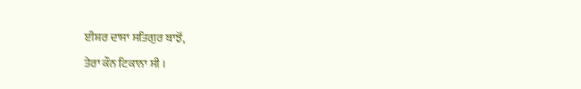ਈਸ਼ਰ ਦਾਸਾ ਸਤਿਗੁਰ ਬਾਝੋਂ,
ਤੇਰਾ ਕੌਨ ਟਿਕਾਨਾ ਸੀ ।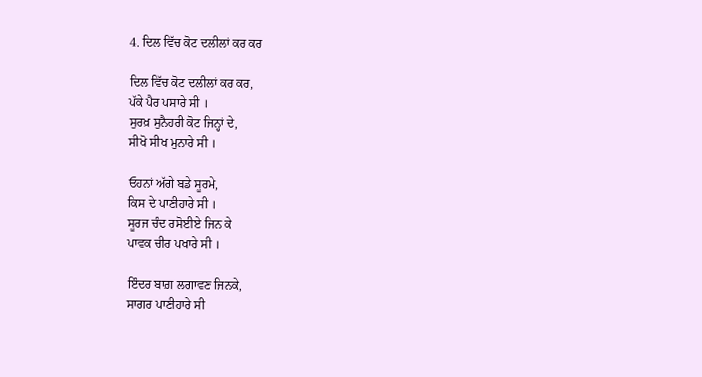4. ਦਿਲ ਵਿੱਚ ਕੋਟ ਦਲੀਲਾਂ ਕਰ ਕਰ

ਦਿਲ ਵਿੱਚ ਕੋਟ ਦਲੀਲਾਂ ਕਰ ਕਰ,
ਪੱਕੇ ਪੈਰ ਪਸਾਰੇ ਸੀ ।
ਸੁਰਖ਼ ਸੁਨੈਹਰੀ ਕੋਟ ਜਿਨ੍ਹਾਂ ਦੇ,
ਸੀਖੋ ਸੀਖ ਮੁਨਾਰੇ ਸੀ ।

ਓਹਨਾਂ ਅੱਗੇ ਬਡੇ ਸੂਰਮੇ,
ਕਿਸ ਦੇ ਪਾਣੀਹਾਰੇ ਸੀ ।
ਸੂਰਜ ਚੰਦ ਰਸੋਈਏ ਜਿਨ ਕੇ
ਪਾਵਕ ਚੀਰ ਪਖਾਰੇ ਸੀ ।

ਇੰਦਰ ਬਾਗ਼ ਲਗਾਵਣ ਜਿਨਕੇ,
ਸਾਗਰ ਪਾਣੀਹਾਰੇ ਸੀ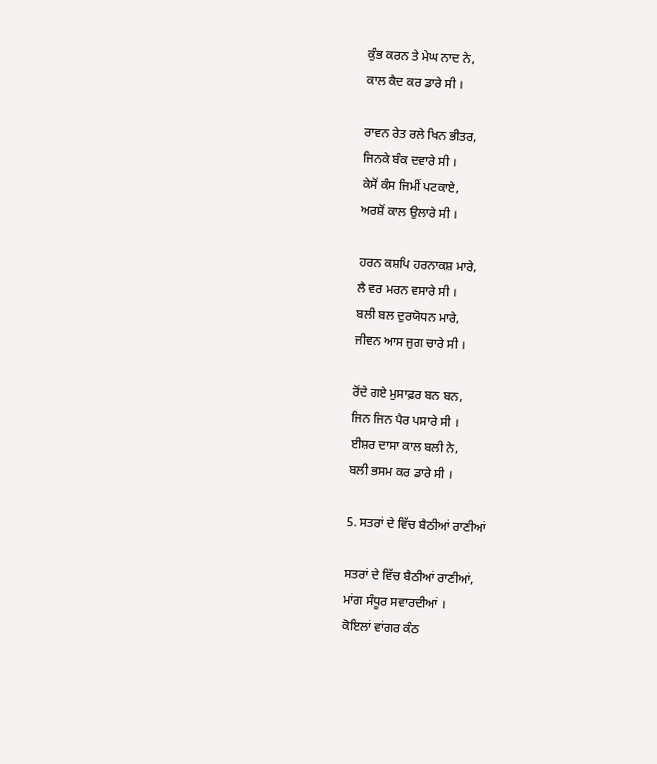ਕੁੰਭ ਕਰਨ ਤੇ ਮੇਘ ਨਾਦ ਨੇ,
ਕਾਲ ਕੈਦ ਕਰ ਡਾਰੇ ਸੀ ।

ਰਾਵਨ ਰੇਤ ਰਲੇ ਖਿਨ ਭੀਤਰ,
ਜਿਨਕੇ ਬੰਕ ਦਵਾਰੇ ਸੀ ।
ਕੇਸੋਂ ਕੰਸ ਜਿਮੀਂ ਪਟਕਾਏ,
ਅਰਸ਼ੋਂ ਕਾਲ ਉਲਾਰੇ ਸੀ ।

ਹਰਨ ਕਸ਼ਪਿ ਹਰਨਾਕਸ਼ ਮਾਰੇ,
ਲੈ ਵਰ ਮਰਨ ਵਸਾਰੇ ਸੀ ।
ਬਲੀ ਬਲ ਦੁਰਯੋਧਨ ਮਾਰੇ,
ਜੀਵਨ ਆਸ ਜੁਗ ਚਾਰੇ ਸੀ ।

ਰੋਂਦੇ ਗਏ ਮੁਸਾਫ਼ਰ ਬਨ ਬਨ,
ਜਿਨ ਜਿਨ ਪੈਰ ਪਸਾਰੇ ਸੀ ।
ਈਸ਼ਰ ਦਾਸਾ ਕਾਲ ਬਲੀ ਨੇ,
ਬਲੀ ਭਸਮ ਕਰ ਡਾਰੇ ਸੀ ।

5. ਸਤਰਾਂ ਦੇ ਵਿੱਚ ਬੈਠੀਆਂ ਰਾਣੀਆਂ

ਸਤਰਾਂ ਦੇ ਵਿੱਚ ਬੈਠੀਆਂ ਰਾਣੀਆਂ,
ਮਾਂਗ ਸੰਧੂਰ ਸਵਾਰਦੀਆਂ ।
ਕੋਇਲਾਂ ਵਾਂਗਰ ਕੰਠ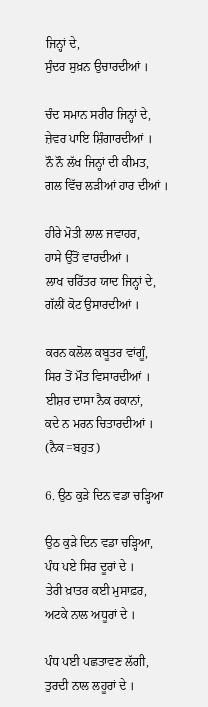ਜਿਨ੍ਹਾਂ ਦੇ,
ਸੁੰਦਰ ਸੁਖ਼ਨ ਉਚਾਰਦੀਆਂ ।

ਚੰਦ ਸਮਾਨ ਸਰੀਰ ਜਿਨ੍ਹਾਂ ਦੇ,
ਜ਼ੇਵਰ ਪਾਇ ਸ਼ਿੰਗਾਰਦੀਆਂ ।
ਨੌ ਨੌ ਲੱਖ ਜਿਨ੍ਹਾਂ ਦੀ ਕੀਮਤ,
ਗਲ ਵਿੱਚ ਲੜੀਆਂ ਹਾਰ ਦੀਆਂ ।

ਹੀਰੇ ਮੋਤੀ ਲਾਲ ਜਵਾਹਰ,
ਹਾਸੇ ਉੱਤੋਂ ਵਾਰਦੀਆਂ ।
ਲਾਖ ਚਰਿੱਤਰ ਯਾਦ ਜਿਨ੍ਹਾਂ ਦੇ,
ਗੱਲੀਂ ਕੋਟ ਉਸਾਰਦੀਆਂ ।

ਕਰਨ ਕਲੋਲ ਕਬੂਤਰ ਵਾਂਗੂੰ,
ਸਿਰ ਤੋਂ ਮੌਤ ਵਿਸਾਰਦੀਆਂ ।
ਈਸ਼ਰ ਦਾਸਾ ਨੈਕ ਰਕਾਨਾਂ,
ਕਦੇ ਨ ਮਰਨ ਚਿਤਾਰਦੀਆਂ ।
(ਨੈਕ=ਬਹੁਤ)

6. ਉਠ ਕੁੜੇ ਦਿਨ ਵਡਾ ਚੜ੍ਹਿਆ

ਉਠ ਕੁੜੇ ਦਿਨ ਵਡਾ ਚੜ੍ਹਿਆ,
ਪੰਧ ਪਏ ਸਿਰ ਦੂਰਾਂ ਦੇ ।
ਤੇਰੀ ਖ਼ਾਤਰ ਕਈ ਮੁਸਾਫ਼ਰ,
ਅਟਕੇ ਨਾਲ ਅਧੂਰਾਂ ਦੇ ।

ਪੰਧ ਪਈ ਪਛਤਾਵਣ ਲੱਗੀ,
ਤੁਰਦੀ ਨਾਲ ਲਹੂਰਾਂ ਦੇ ।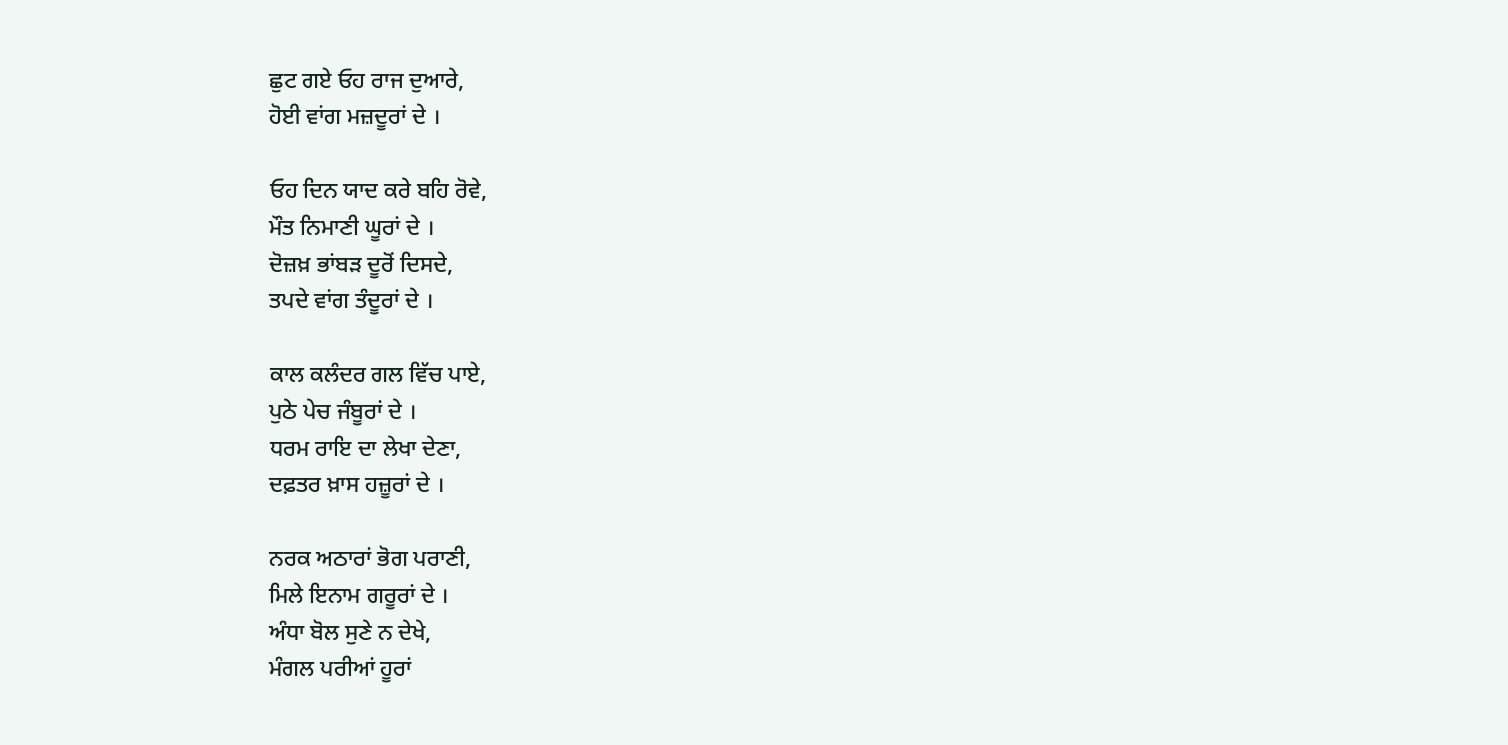ਛੁਟ ਗਏ ਓਹ ਰਾਜ ਦੁਆਰੇ,
ਹੋਈ ਵਾਂਗ ਮਜ਼ਦੂਰਾਂ ਦੇ ।

ਓਹ ਦਿਨ ਯਾਦ ਕਰੇ ਬਹਿ ਰੋਵੇ,
ਮੌਤ ਨਿਮਾਣੀ ਘੂਰਾਂ ਦੇ ।
ਦੋਜ਼ਖ਼ ਭਾਂਬੜ ਦੂਰੋਂ ਦਿਸਦੇ,
ਤਪਦੇ ਵਾਂਗ ਤੰਦੂਰਾਂ ਦੇ ।

ਕਾਲ ਕਲੰਦਰ ਗਲ ਵਿੱਚ ਪਾਏ,
ਪੁਠੇ ਪੇਚ ਜੰਬੂਰਾਂ ਦੇ ।
ਧਰਮ ਰਾਇ ਦਾ ਲੇਖਾ ਦੇਣਾ,
ਦਫ਼ਤਰ ਖ਼ਾਸ ਹਜ਼ੂਰਾਂ ਦੇ ।

ਨਰਕ ਅਠਾਰਾਂ ਭੋਗ ਪਰਾਣੀ,
ਮਿਲੇ ਇਨਾਮ ਗਰੂਰਾਂ ਦੇ ।
ਅੰਧਾ ਬੋਲ ਸੁਣੇ ਨ ਦੇਖੇ,
ਮੰਗਲ ਪਰੀਆਂ ਹੂਰਾਂ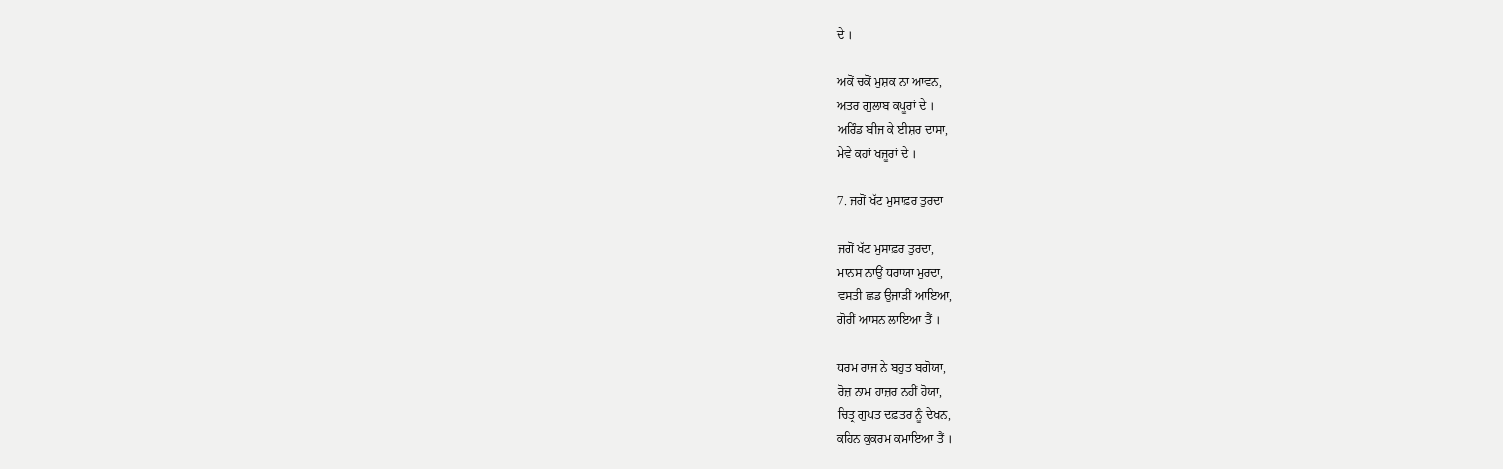ਦੇ ।

ਅਕੋਂ ਚਕੋਂ ਮੁਸ਼ਕ ਨਾ ਆਵਨ,
ਅਤਰ ਗੁਲਾਬ ਕਪੂਰਾਂ ਦੇ ।
ਅਰਿੰਡ ਬੀਜ ਕੇ ਈਸ਼ਰ ਦਾਸਾ,
ਮੇਵੇ ਕਹਾਂ ਖਜੂਰਾਂ ਦੇ ।

7. ਜਗੋਂ ਖੱਟ ਮੁਸਾਫ਼ਰ ਤੁਰਦਾ

ਜਗੋਂ ਖੱਟ ਮੁਸਾਫ਼ਰ ਤੁਰਦਾ,
ਮਾਨਸ ਨਾਉਂ ਧਰਾਯਾ ਮੁਰਦਾ,
ਵਸਤੀ ਛਡ ਉਜਾੜੀਂ ਆਇਆ,
ਗੋਰੀਂ ਆਸਨ ਲਾਇਆ ਤੈਂ ।

ਧਰਮ ਰਾਜ ਨੇ ਬਹੁਤ ਬਗੋਯਾ,
ਰੋਜ਼ ਨਾਮ ਹਾਜ਼ਰ ਨਹੀਂ ਹੋਯਾ,
ਚਿਤ੍ਰ ਗੁਪਤ ਦਫ਼ਤਰ ਨੂੰ ਦੇਖਨ,
ਕਹਿਨ ਕੁਕਰਮ ਕਮਾਇਆ ਤੈਂ ।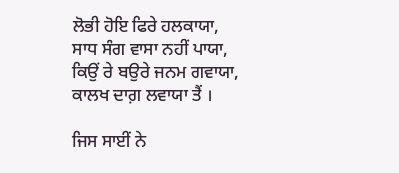ਲੋਭੀ ਹੋਇ ਫਿਰੇ ਹਲਕਾਯਾ,
ਸਾਧ ਸੰਗ ਵਾਸਾ ਨਹੀਂ ਪਾਯਾ,
ਕਿਉਂ ਰੇ ਬਉਰੇ ਜਨਮ ਗਵਾਯਾ,
ਕਾਲਖ ਦਾਗ਼ ਲਵਾਯਾ ਤੈਂ ।

ਜਿਸ ਸਾਈਂ ਨੇ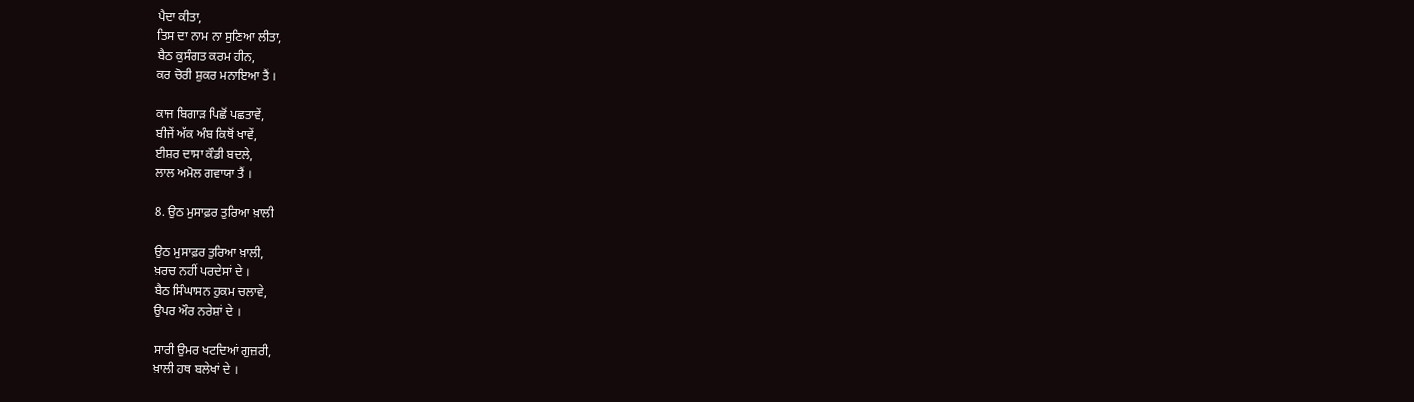ਪੈਦਾ ਕੀਤਾ,
ਤਿਸ ਦਾ ਨਾਮ ਨਾ ਸੁਣਿਆ ਲੀਤਾ,
ਬੈਠ ਕੁਸੰਗਤ ਕਰਮ ਹੀਨ,
ਕਰ ਚੋਰੀ ਸ਼ੁਕਰ ਮਨਾਇਆ ਤੈਂ ।

ਕਾਜ ਬਿਗਾੜ ਪਿਛੋਂ ਪਛਤਾਵੇਂ,
ਬੀਜੇਂ ਅੱਕ ਅੰਬ ਕਿਥੋਂ ਖਾਵੇਂ,
ਈਸ਼ਰ ਦਾਸਾ ਕੌਡੀ ਬਦਲੇ,
ਲਾਲ ਅਮੋਲ ਗਵਾਯਾ ਤੈਂ ।

8. ਉਠ ਮੁਸਾਫ਼ਰ ਤੁਰਿਆ ਖ਼ਾਲੀ

ਉਠ ਮੁਸਾਫ਼ਰ ਤੁਰਿਆ ਖ਼ਾਲੀ,
ਖ਼ਰਚ ਨਹੀਂ ਪਰਦੇਸਾਂ ਦੇ ।
ਬੈਠ ਸਿੰਘਾਸਨ ਹੁਕਮ ਚਲਾਵੇ,
ਉਪਰ ਔਰ ਨਰੇਸ਼ਾਂ ਦੇ ।

ਸਾਰੀ ਉਮਰ ਖਟਦਿਆਂ ਗੁਜ਼ਰੀ,
ਖ਼ਾਲੀ ਹਥ ਬਲੇਖਾਂ ਦੇ ।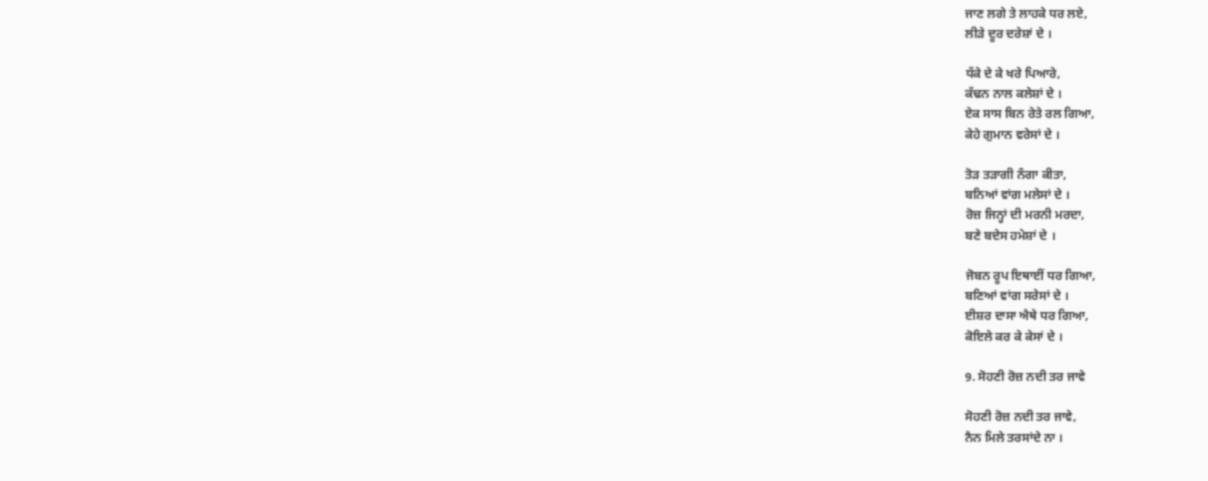ਜਾਣ ਲਗੇ ਤੇ ਲਾਹਕੇ ਧਰ ਲਏ,
ਲੀੜੇ ਦੂਰ ਦਰੇਸ਼ਾਂ ਦੇ ।

ਧੱਕੇ ਦੇ ਕੇ ਖਰੇ ਪਿਆਰੇ,
ਕੱਢਨ ਨਾਲ ਕਲੇਸ਼ਾਂ ਦੇ ।
ਏਕ ਸਾਸ ਬਿਨ ਰੇਤੇ ਰਲ ਗਿਆ,
ਕੇਹੇ ਗੁਮਾਨ ਵਰੇਸਾਂ ਦੇ ।

ਤੋੜ ਤੜਾਗੀ ਨੰਗਾ ਕੀਤਾ,
ਬਨਿਆਂ ਵਾਂਗ ਮਲੇਸਾਂ ਦੇ ।
ਰੋਜ਼ ਜਿਨ੍ਹਾਂ ਦੀ ਮਰਨੀ ਮਰਦਾ,
ਬਣੇ ਬਦੇਸ ਹਮੇਸ਼ਾਂ ਦੇ ।

ਜੋਬਨ ਰੂਪ ਇਥਾਈਂ ਧਰ ਗਿਆ,
ਬਣਿਆਂ ਵਾਂਗ ਸਰੇਸਾਂ ਦੇ ।
ਈਸ਼ਰ ਦਾਸਾ ਐਥੇ ਧਰ ਗਿਆ,
ਕੋਇਲੇ ਕਰ ਕੇ ਕੇਸਾਂ ਦੇ ।

9. ਸੋਹਣੀ ਰੋਜ਼ ਨਦੀ ਤਰ ਜਾਵੇ

ਸੋਹਣੀ ਰੋਜ਼ ਨਦੀ ਤਰ ਜਾਵੇ,
ਨੈਨ ਮਿਲੇ ਤਰਸਾਂਦੇ ਨਾ ।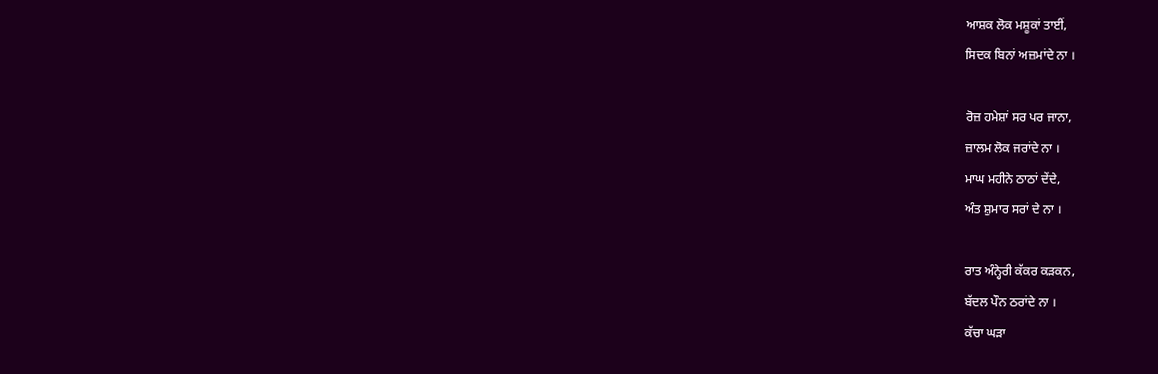ਆਸ਼ਕ ਲੋਕ ਮਸ਼ੂਕਾਂ ਤਾਈਂ,
ਸਿਦਕ ਬਿਨਾਂ ਅਜ਼ਮਾਂਦੇ ਨਾ ।

ਰੋਜ਼ ਹਮੇਸ਼ਾਂ ਸਰ ਪਰ ਜਾਨਾ,
ਜ਼ਾਲਮ ਲੋਕ ਜਰਾਂਦੇ ਨਾ ।
ਮਾਘ ਮਹੀਨੇ ਠਾਠਾਂ ਦੇਂਦੇ,
ਅੰਤ ਸ਼ੁਮਾਰ ਸਰਾਂ ਦੇ ਨਾ ।

ਰਾਤ ਅੰਨ੍ਹੇਰੀ ਕੱਕਰ ਕੜਕਨ,
ਬੱਦਲ ਪੌਨ ਠਰਾਂਦੇ ਨਾ ।
ਕੱਚਾ ਘੜਾ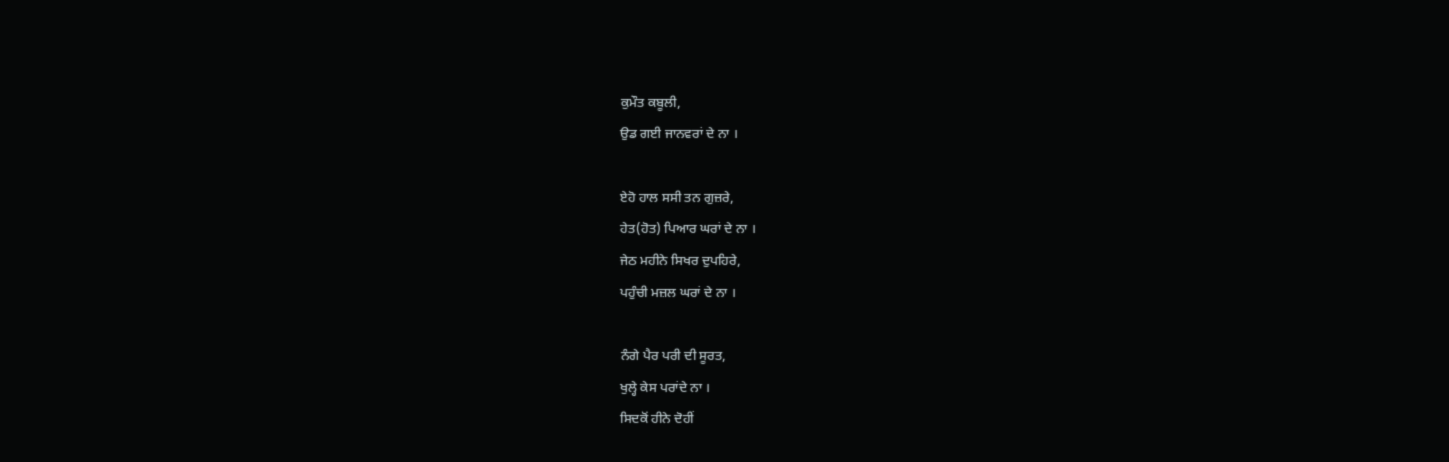ਕੁਮੌਤ ਕਬੂਲੀ,
ਉਡ ਗਈ ਜਾਨਵਰਾਂ ਦੇ ਨਾ ।

ਏਹੋ ਹਾਲ ਸਸੀ ਤਨ ਗੁਜ਼ਰੇ,
ਹੇਤ(ਹੋਤ) ਪਿਆਰ ਘਰਾਂ ਦੇ ਨਾ ।
ਜੇਠ ਮਹੀਨੇ ਸਿਖਰ ਦੁਪਹਿਰੇ,
ਪਹੁੰਚੀ ਮਜ਼ਲ ਘਰਾਂ ਦੇ ਨਾ ।

ਨੰਗੇ ਪੈਰ ਪਰੀ ਦੀ ਸੂਰਤ,
ਖੁਲ੍ਹੇ ਕੇਸ ਪਰਾਂਦੇ ਨਾ ।
ਸਿਦਕੋਂ ਹੀਨੇ ਦੋਹੀਂ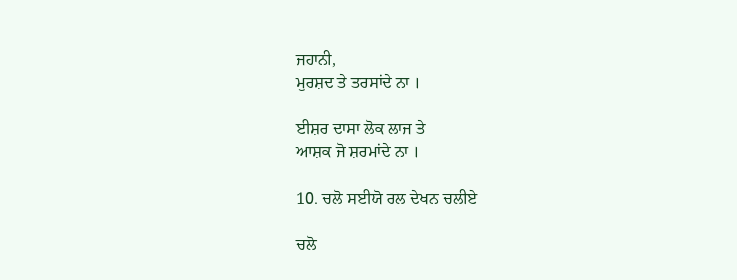ਜਹਾਨੀ,
ਮੁਰਸ਼ਦ ਤੇ ਤਰਸਾਂਦੇ ਨਾ ।

ਈਸ਼ਰ ਦਾਸਾ ਲੋਕ ਲਾਜ ਤੇ
ਆਸ਼ਕ ਜੋ ਸ਼ਰਮਾਂਦੇ ਨਾ ।

10. ਚਲੋ ਸਈਯੋ ਰਲ ਦੇਖਨ ਚਲੀਏ

ਚਲੋ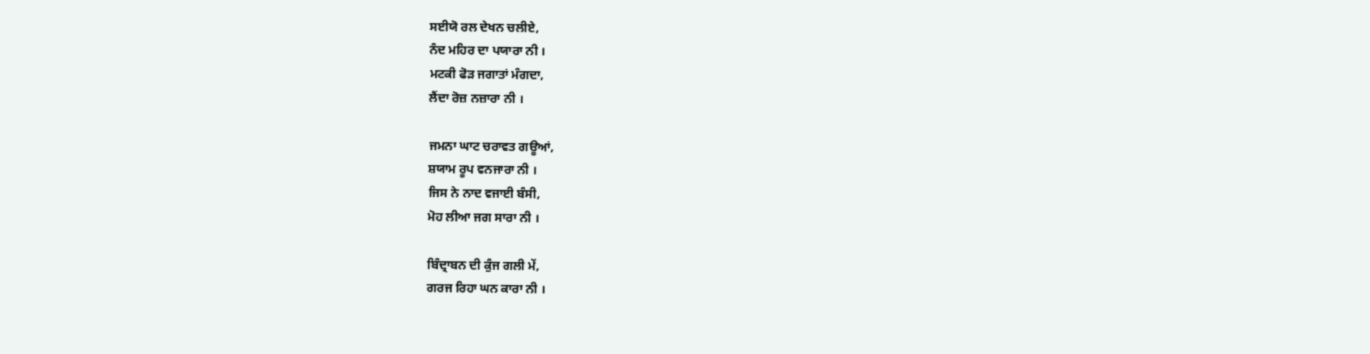ਸਈਯੋ ਰਲ ਦੇਖਨ ਚਲੀਏ,
ਨੰਦ ਮਹਿਰ ਦਾ ਪਯਾਰਾ ਨੀ ।
ਮਟਕੀ ਫੋੜ ਜਗਾਤਾਂ ਮੰਗਦਾ,
ਲੈਂਦਾ ਰੋਜ਼ ਨਜ਼ਾਰਾ ਨੀ ।

ਜਮਨਾ ਘਾਟ ਚਰਾਵਤ ਗਊਆਂ,
ਸ਼ਯਾਮ ਰੂਪ ਵਨਜਾਰਾ ਨੀ ।
ਜਿਸ ਨੇ ਨਾਦ ਵਜਾਈ ਬੰਸੀ,
ਮੋਹ ਲੀਆ ਜਗ ਸਾਰਾ ਨੀ ।

ਬਿੰਦ੍ਰਾਬਨ ਦੀ ਕੁੰਜ ਗਲੀ ਮੇਂ,
ਗਰਜ ਰਿਹਾ ਘਨ ਕਾਰਾ ਨੀ ।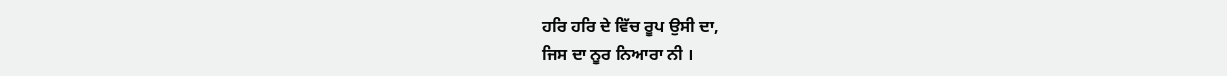ਹਰਿ ਹਰਿ ਦੇ ਵਿੱਚ ਰੂਪ ਉਸੀ ਦਾ,
ਜਿਸ ਦਾ ਨੂਰ ਨਿਆਰਾ ਨੀ ।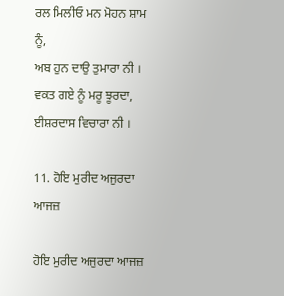ਰਲ ਮਿਲੀਓ ਮਨ ਮੋਹਨ ਸ਼ਾਮ ਨੂੰ,
ਅਬ ਹੁਨ ਦਾਉ ਤੁਮਾਰਾ ਨੀ ।
ਵਕਤ ਗਏ ਨੂੰ ਮਰੂ ਝੂਰਦਾ,
ਈਸ਼ਰਦਾਸ ਵਿਚਾਰਾ ਨੀ ।

11. ਹੋਇ ਮੁਰੀਦ ਅਜੁਰਦਾ ਆਜਜ਼

ਹੋਇ ਮੁਰੀਦ ਅਜੁਰਦਾ ਆਜਜ਼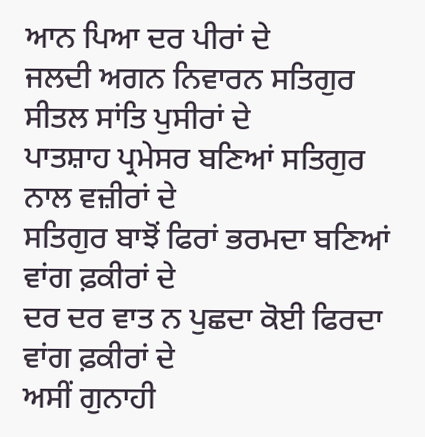ਆਨ ਪਿਆ ਦਰ ਪੀਰਾਂ ਦੇ
ਜਲਦੀ ਅਗਨ ਨਿਵਾਰਨ ਸਤਿਗੁਰ ਸੀਤਲ ਸਾਂਤਿ ਪੁਸੀਰਾਂ ਦੇ
ਪਾਤਸ਼ਾਹ ਪ੍ਰਮੇਸਰ ਬਣਿਆਂ ਸਤਿਗੁਰ ਨਾਲ ਵਜ਼ੀਰਾਂ ਦੇ
ਸਤਿਗੁਰ ਬਾਝੋਂ ਫਿਰਾਂ ਭਰਮਦਾ ਬਣਿਆਂ ਵਾਂਗ ਫ਼ਕੀਰਾਂ ਦੇ
ਦਰ ਦਰ ਵਾਤ ਨ ਪੁਛਦਾ ਕੋਈ ਫਿਰਦਾ ਵਾਂਗ ਫ਼ਕੀਰਾਂ ਦੇ
ਅਸੀਂ ਗੁਨਾਹੀ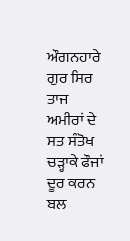ਔਗਨਹਾਰੇ ਗੁਰ ਸਿਰ ਤਾਜ ਅਮੀਰਾਂ ਦੇ
ਸਤ ਸੰਤੋਖ ਚੜ੍ਹਾਕੇ ਫੌਜਾਂ ਦੂਰ ਕਰਨ ਬਲ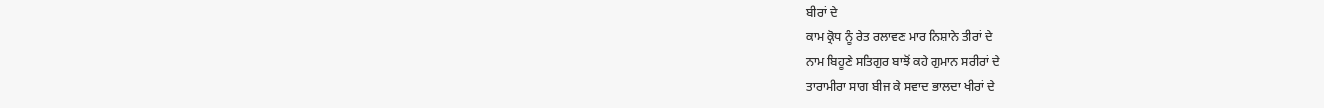ਬੀਰਾਂ ਦੇ
ਕਾਮ ਕ੍ਰੋਧ ਨੂੰ ਰੇਤ ਰਲਾਵਣ ਮਾਰ ਨਿਸ਼ਾਨੇ ਤੀਰਾਂ ਦੇ
ਨਾਮ ਬਿਹੂਣੇ ਸਤਿਗੁਰ ਬਾਝੋਂ ਕਹੇ ਗੁਮਾਨ ਸਰੀਰਾਂ ਦੇ
ਤਾਰਾਮੀਰਾ ਸਾਗ ਬੀਜ ਕੇ ਸਵਾਦ ਭਾਲਦਾ ਖੀਰਾਂ ਦੇ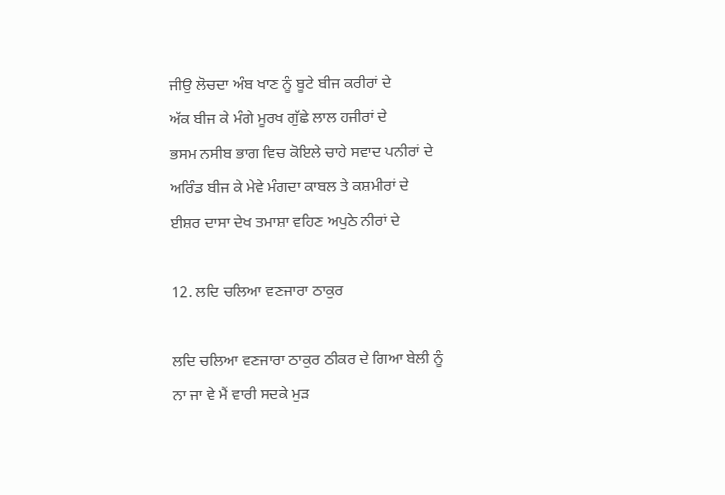ਜੀਉ ਲੋਚਦਾ ਅੰਬ ਖਾਣ ਨੂੰ ਬੂਟੇ ਬੀਜ ਕਰੀਰਾਂ ਦੇ
ਅੱਕ ਬੀਜ ਕੇ ਮੰਗੇ ਮੂਰਖ ਗੁੱਛੇ ਲਾਲ ਹਜੀਰਾਂ ਦੇ
ਭਸਮ ਨਸੀਬ ਭਾਗ ਵਿਚ ਕੋਇਲੇ ਚਾਹੇ ਸਵਾਦ ਪਨੀਰਾਂ ਦੇ
ਅਰਿੰਡ ਬੀਜ ਕੇ ਮੇਵੇ ਮੰਗਦਾ ਕਾਬਲ ਤੇ ਕਸ਼ਮੀਰਾਂ ਦੇ
ਈਸ਼ਰ ਦਾਸਾ ਦੇਖ ਤਮਾਸ਼ਾ ਵਹਿਣ ਅਪੁਠੇ ਨੀਰਾਂ ਦੇ

12. ਲਦਿ ਚਲਿਆ ਵਣਜਾਰਾ ਠਾਕੁਰ

ਲਦਿ ਚਲਿਆ ਵਣਜਾਰਾ ਠਾਕੁਰ ਠੀਕਰ ਦੇ ਗਿਆ ਬੇਲੀ ਨੂੰ
ਨਾ ਜਾ ਵੇ ਮੈਂ ਵਾਰੀ ਸਦਕੇ ਮੁੜ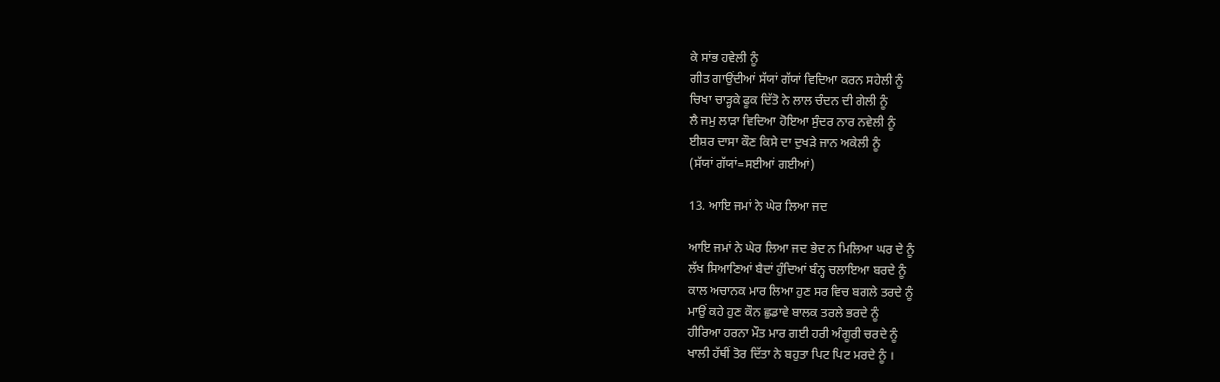ਕੇ ਸਾਂਭ ਹਵੇਲੀ ਨੂੰ
ਗੀਤ ਗਾਉਂਦੀਆਂ ਸੱਯਾਂ ਗੱਯਾਂ ਵਿਦਿਆ ਕਰਨ ਸਹੇਲੀ ਨੂੰ
ਚਿਖਾ ਚਾੜ੍ਹਕੇ ਫੂਕ ਦਿੱਤੋ ਨੇ ਲਾਲ ਚੰਦਨ ਦੀ ਗੇਲੀ ਨੂੰ
ਲੈ ਜਮੁ ਲਾੜਾ ਵਿਦਿਆ ਹੋਇਆ ਸੁੰਦਰ ਨਾਰ ਨਵੇਲੀ ਨੂੰ
ਈਸ਼ਰ ਦਾਸਾ ਕੌਣ ਕਿਸੇ ਦਾ ਦੁਖੜੇ ਜਾਨ ਅਕੇਲੀ ਨੂੰ
(ਸੱਯਾਂ ਗੱਯਾਂ=ਸਈਆਂ ਗਈਆਂ)

13. ਆਇ ਜਮਾਂ ਨੇ ਘੇਰ ਲਿਆ ਜਦ

ਆਇ ਜਮਾਂ ਨੇ ਘੇਰ ਲਿਆ ਜਦ ਭੇਦ ਨ ਮਿਲਿਆ ਘਰ ਦੇ ਨੂੰ
ਲੱਖ ਸਿਆਣਿਆਂ ਬੈਦਾਂ ਹੁੰਦਿਆਂ ਬੰਨ੍ਹ ਚਲਾਇਆ ਬਰਦੇ ਨੂੰ
ਕਾਲ ਅਚਾਨਕ ਮਾਰ ਲਿਆ ਹੁਣ ਸਰ ਵਿਚ ਬਗਲੇ ਤਰਦੇ ਨੂੰ
ਮਾਉਂ ਕਹੇ ਹੁਣ ਕੌਨ ਛੁਡਾਵੇ ਬਾਲਕ ਤਰਲੇ ਭਰਦੇ ਨੂੰ
ਹੀਰਿਆ ਹਰਨਾ ਮੌਤ ਮਾਰ ਗਈ ਹਰੀ ਅੰਗੂਰੀ ਚਰਦੇ ਨੂੰ
ਖਾਲੀ ਹੱਥੀਂ ਤੋਰ ਦਿੱਤਾ ਨੇ ਬਹੁਤਾ ਪਿਟ ਪਿਟ ਮਰਦੇ ਨੂੰ ।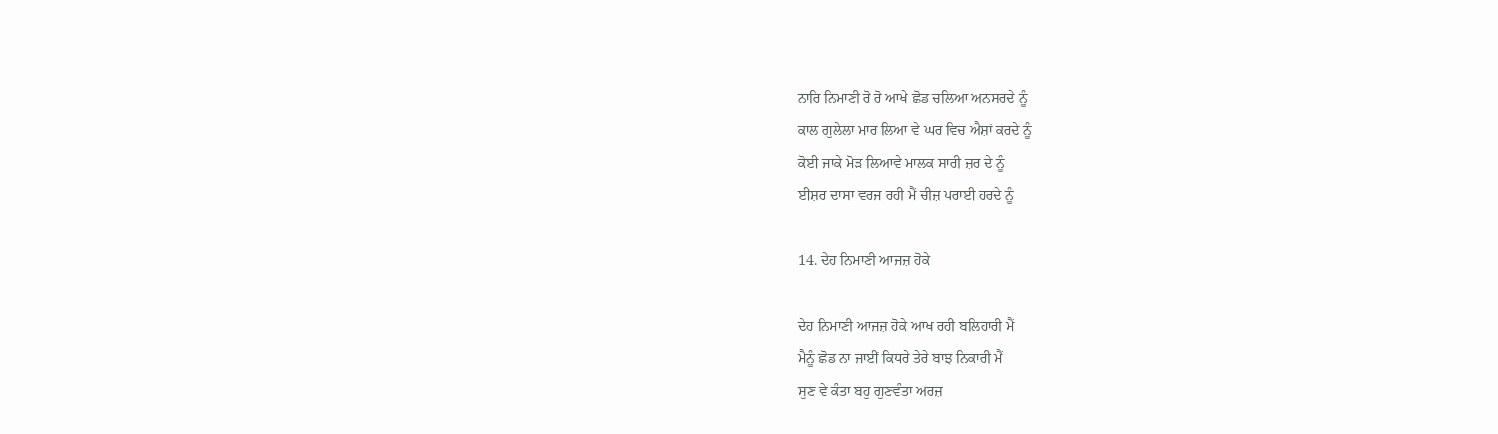ਨਾਰਿ ਨਿਮਾਣੀ ਰੋ ਰੋ ਆਖੇ ਛੋਡ ਚਲਿਆ ਅਨਸਰਦੇ ਨੂੰ
ਕਾਲ ਗੁਲੇਲਾ ਮਾਰ ਲਿਆ ਵੇ ਘਰ ਵਿਚ ਐਸ਼ਾਂ ਕਰਦੇ ਨੂੰ
ਕੋਈ ਜਾਕੇ ਮੋੜ ਲਿਆਵੇ ਮਾਲਕ ਸਾਰੀ ਜ਼ਰ ਦੇ ਨੂੰ
ਈਸ਼ਰ ਦਾਸਾ ਵਰਜ ਰਹੀ ਮੈਂ ਚੀਜ਼ ਪਰਾਈ ਹਰਦੇ ਨੂੰ

14. ਦੇਹ ਨਿਮਾਣੀ ਆਜਜ਼ ਹੋਕੇ

ਦੇਹ ਨਿਮਾਣੀ ਆਜਜ਼ ਹੋਕੇ ਆਖ ਰਹੀ ਬਲਿਹਾਰੀ ਮੈਂ
ਮੈਨੂੰ ਛੋਡ ਨਾ ਜਾਈਂ ਕਿਧਰੇ ਤੇਰੇ ਬਾਝ ਨਿਕਾਰੀ ਮੈਂ
ਸੁਣ ਵੇ ਕੰਤਾ ਬਹੁ ਗੁਣਵੰਤਾ ਅਰਜ਼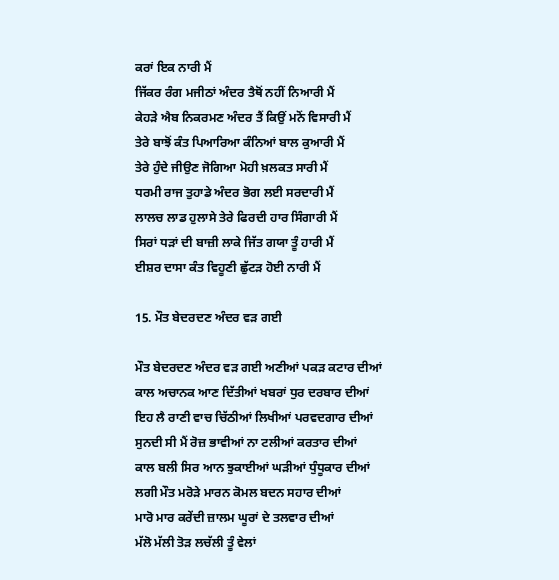ਕਰਾਂ ਇਕ ਨਾਰੀ ਮੈਂ
ਜਿੱਕਰ ਰੰਗ ਮਜੀਠਾਂ ਅੰਦਰ ਤੈਥੋਂ ਨਹੀਂ ਨਿਆਰੀ ਮੈਂ
ਕੇਹੜੇ ਐਬ ਨਿਕਰਮਣ ਅੰਦਰ ਤੈਂ ਕਿਉਂ ਮਨੋਂ ਵਿਸਾਰੀ ਮੈਂ
ਤੇਰੇ ਬਾਝੋਂ ਕੰਤ ਪਿਆਰਿਆ ਕੰਨਿਆਂ ਬਾਲ ਕੁਆਰੀ ਮੈਂ
ਤੇਰੇ ਹੁੰਦੇ ਜੀਉਣ ਜੋਗਿਆ ਮੋਹੀ ਖ਼ਲਕਤ ਸਾਰੀ ਮੈਂ
ਧਰਮੀ ਰਾਜ ਤੁਹਾਡੇ ਅੰਦਰ ਭੋਗ ਲਈ ਸਰਦਾਰੀ ਮੈਂ
ਲਾਲਚ ਲਾਡ ਹੁਲਾਸੇ ਤੇਰੇ ਫਿਰਦੀ ਹਾਰ ਸਿੰਗਾਰੀ ਮੈਂ
ਸਿਰਾਂ ਧੜਾਂ ਦੀ ਬਾਜ਼ੀ ਲਾਕੇ ਜਿੱਤ ਗਯਾ ਤੂੰ ਹਾਰੀ ਮੈਂ
ਈਸ਼ਰ ਦਾਸਾ ਕੰਤ ਵਿਹੂਣੀ ਛੁੱਟੜ ਹੋਈ ਨਾਰੀ ਮੈਂ

15. ਮੌਤ ਬੇਦਰਦਣ ਅੰਦਰ ਵੜ ਗਈ

ਮੌਤ ਬੇਦਰਦਣ ਅੰਦਰ ਵੜ ਗਈ ਅਣੀਆਂ ਪਕੜ ਕਟਾਰ ਦੀਆਂ
ਕਾਲ ਅਚਾਨਕ ਆਣ ਦਿੱਤੀਆਂ ਖਬਰਾਂ ਧੁਰ ਦਰਬਾਰ ਦੀਆਂ
ਇਹ ਲੈ ਰਾਣੀ ਵਾਚ ਚਿੱਠੀਆਂ ਲਿਖੀਆਂ ਪਰਵਦਗਾਰ ਦੀਆਂ
ਸੁਨਦੀ ਸੀ ਮੈਂ ਰੋਜ਼ ਭਾਵੀਆਂ ਨਾ ਟਲੀਆਂ ਕਰਤਾਰ ਦੀਆਂ
ਕਾਲ ਬਲੀ ਸਿਰ ਆਨ ਝੁਕਾਈਆਂ ਘੜੀਆਂ ਧੁੰਧੂਕਾਰ ਦੀਆਂ
ਲਗੀ ਮੌਤ ਮਰੋੜੇ ਮਾਰਨ ਕੋਮਲ ਬਦਨ ਸਹਾਰ ਦੀਆਂ
ਮਾਰੋ ਮਾਰ ਕਰੇਂਦੀ ਜ਼ਾਲਮ ਘੂਰਾਂ ਦੇ ਤਲਵਾਰ ਦੀਆਂ
ਮੱਲੋ ਮੱਲੀ ਤੋੜ ਲਚੱਲੀ ਤੂੰ ਵੇਲਾਂ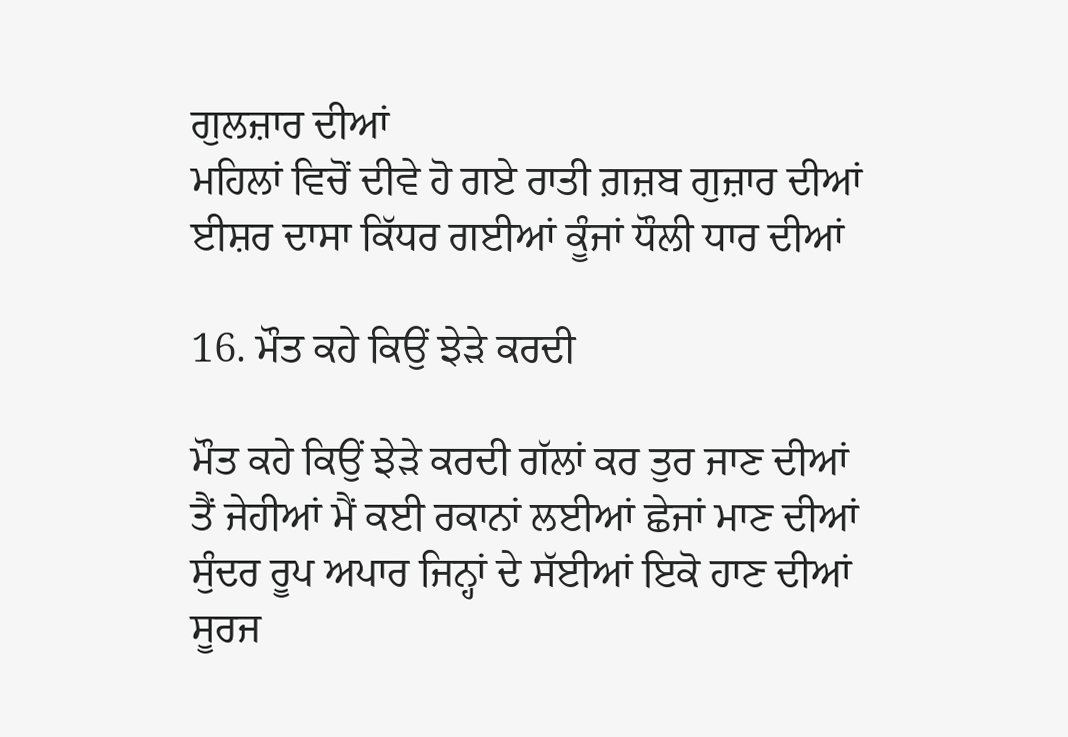ਗੁਲਜ਼ਾਰ ਦੀਆਂ
ਮਹਿਲਾਂ ਵਿਚੋਂ ਦੀਵੇ ਹੋ ਗਏ ਰਾਤੀ ਗ਼ਜ਼ਬ ਗੁਜ਼ਾਰ ਦੀਆਂ
ਈਸ਼ਰ ਦਾਸਾ ਕਿੱਧਰ ਗਈਆਂ ਕੂੰਜਾਂ ਧੌਲੀ ਧਾਰ ਦੀਆਂ

16. ਮੌਤ ਕਹੇ ਕਿਉਂ ਝੇੜੇ ਕਰਦੀ

ਮੌਤ ਕਹੇ ਕਿਉਂ ਝੇੜੇ ਕਰਦੀ ਗੱਲਾਂ ਕਰ ਤੁਰ ਜਾਣ ਦੀਆਂ
ਤੈਂ ਜੇਹੀਆਂ ਮੈਂ ਕਈ ਰਕਾਨਾਂ ਲਈਆਂ ਛੇਜਾਂ ਮਾਣ ਦੀਆਂ
ਸੁੰਦਰ ਰੂਪ ਅਪਾਰ ਜਿਨ੍ਹਾਂ ਦੇ ਸੱਈਆਂ ਇਕੋ ਹਾਣ ਦੀਆਂ
ਸੂਰਜ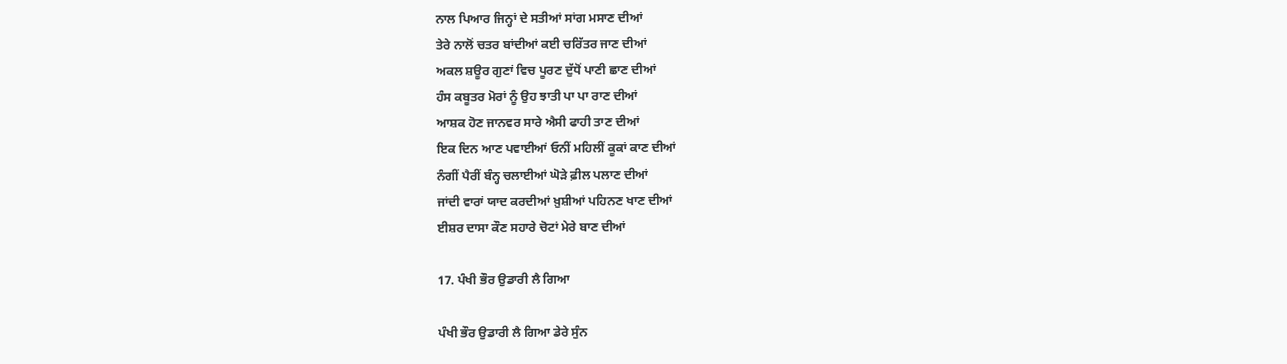ਨਾਲ ਪਿਆਰ ਜਿਨ੍ਹਾਂ ਦੇ ਸਤੀਆਂ ਸਾਂਗ ਮਸਾਣ ਦੀਆਂ
ਤੇਰੇ ਨਾਲੋਂ ਚਤਰ ਬਾਂਦੀਆਂ ਕਈ ਚਰਿੱਤਰ ਜਾਣ ਦੀਆਂ
ਅਕਲ ਸ਼ਊਰ ਗੁਣਾਂ ਵਿਚ ਪੂਰਣ ਦੁੱਧੋਂ ਪਾਣੀ ਛਾਣ ਦੀਆਂ
ਹੰਸ ਕਬੂਤਰ ਮੋਰਾਂ ਨੂੰ ਉਹ ਝਾਤੀ ਪਾ ਪਾ ਰਾਣ ਦੀਆਂ
ਆਸ਼ਕ ਹੋਣ ਜਾਨਵਰ ਸਾਰੇ ਐਸੀ ਫਾਹੀ ਤਾਣ ਦੀਆਂ
ਇਕ ਦਿਨ ਆਣ ਪਵਾਈਆਂ ਓਨੀਂ ਮਹਿਲੀਂ ਕੂਕਾਂ ਕਾਣ ਦੀਆਂ
ਨੰਗੀਂ ਪੈਰੀਂ ਬੰਨ੍ਹ ਚਲਾਈਆਂ ਘੋੜੇ ਫ਼ੀਲ ਪਲਾਣ ਦੀਆਂ
ਜਾਂਦੀ ਵਾਰਾਂ ਯਾਦ ਕਰਦੀਆਂ ਖ਼ੁਸ਼ੀਆਂ ਪਹਿਨਣ ਖਾਣ ਦੀਆਂ
ਈਸ਼ਰ ਦਾਸਾ ਕੌਣ ਸਹਾਰੇ ਚੋਟਾਂ ਮੇਰੇ ਬਾਣ ਦੀਆਂ

17. ਪੰਖੀ ਭੌਰ ਉਡਾਰੀ ਲੈ ਗਿਆ

ਪੰਖੀ ਭੌਰ ਉਡਾਰੀ ਲੈ ਗਿਆ ਡੇਰੇ ਸੁੰਨ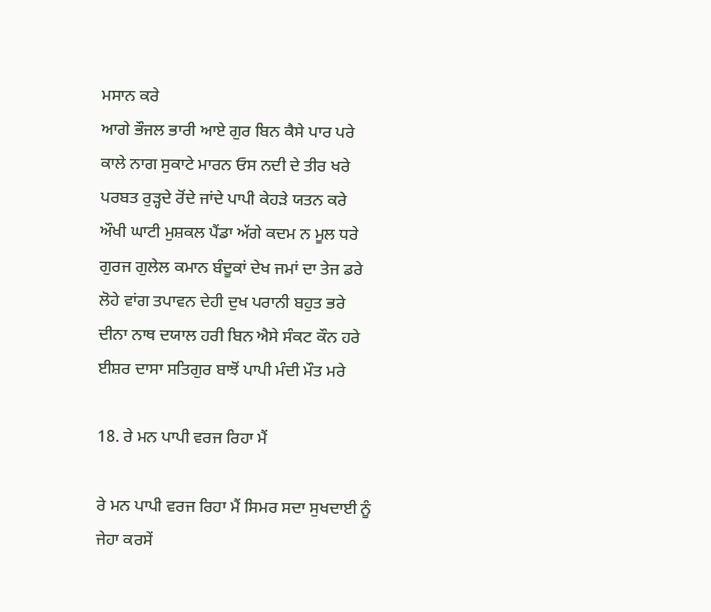ਮਸਾਨ ਕਰੇ
ਆਗੇ ਭੌਜਲ ਭਾਰੀ ਆਏ ਗੁਰ ਬਿਨ ਕੈਸੇ ਪਾਰ ਪਰੇ
ਕਾਲੇ ਨਾਗ ਸੁਕਾਟੇ ਮਾਰਨ ਓਸ ਨਦੀ ਦੇ ਤੀਰ ਖਰੇ
ਪਰਬਤ ਰੁੜ੍ਹਦੇ ਰੋਂਦੇ ਜਾਂਦੇ ਪਾਪੀ ਕੇਹੜੇ ਯਤਨ ਕਰੇ
ਔਖੀ ਘਾਟੀ ਮੁਸ਼ਕਲ ਪੈਂਡਾ ਅੱਗੇ ਕਦਮ ਨ ਮੂਲ ਧਰੇ
ਗੁਰਜ ਗੁਲੇਲ ਕਮਾਨ ਬੰਦੂਕਾਂ ਦੇਖ ਜਮਾਂ ਦਾ ਤੇਜ ਡਰੇ
ਲੋਹੇ ਵਾਂਗ ਤਪਾਵਨ ਦੇਹੀ ਦੁਖ ਪਰਾਨੀ ਬਹੁਤ ਭਰੇ
ਦੀਨਾ ਨਾਥ ਦਯਾਲ ਹਰੀ ਬਿਨ ਐਸੇ ਸੰਕਟ ਕੌਨ ਹਰੇ
ਈਸ਼ਰ ਦਾਸਾ ਸਤਿਗੁਰ ਬਾਝੋਂ ਪਾਪੀ ਮੰਦੀ ਮੌਤ ਮਰੇ

18. ਰੇ ਮਨ ਪਾਪੀ ਵਰਜ ਰਿਹਾ ਮੈਂ

ਰੇ ਮਨ ਪਾਪੀ ਵਰਜ ਰਿਹਾ ਮੈਂ ਸਿਮਰ ਸਦਾ ਸੁਖਦਾਈ ਨੂੰ
ਜੇਹਾ ਕਰਸੇਂ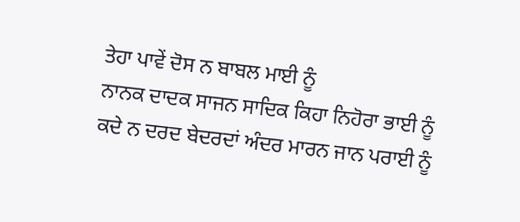ਤੇਹਾ ਪਾਵੇਂ ਦੋਸ ਨ ਬਾਬਲ ਮਾਈ ਨੂੰ
ਨਾਨਕ ਦਾਦਕ ਸਾਜਨ ਸਾਦਿਕ ਕਿਹਾ ਨਿਹੋਰਾ ਭਾਈ ਨੂੰ
ਕਦੇ ਨ ਦਰਦ ਬੇਦਰਦਾਂ ਅੰਦਰ ਮਾਰਨ ਜਾਨ ਪਰਾਈ ਨੂੰ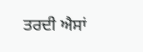ਤਰਦੀ ਐਸਾਂ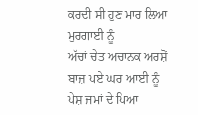ਕਰਦੀ ਸੀ ਹੁਣ ਮਾਰ ਲਿਆ ਮੁਰਗਾਈ ਨੂੰ
ਅੱਚਾਂ ਚੇਤ ਅਚਾਨਕ ਅਰਸ਼ੋਂ ਬਾਜ਼ ਪਏ ਘਰ ਆਈ ਨੂੰ
ਪੇਸ਼ ਜਮਾਂ ਦੇ ਪਿਆ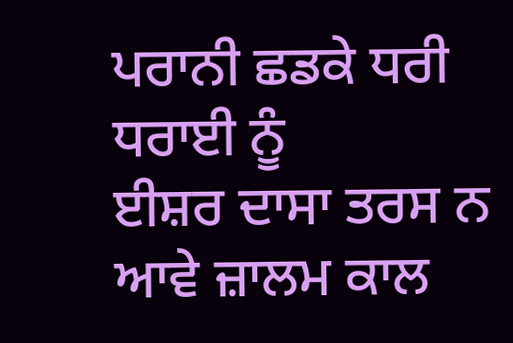ਪਰਾਨੀ ਛਡਕੇ ਧਰੀ ਧਰਾਈ ਨੂੰ
ਈਸ਼ਰ ਦਾਸਾ ਤਰਸ ਨ ਆਵੇ ਜ਼ਾਲਮ ਕਾਲ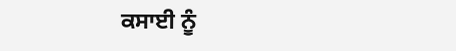ਕਸਾਈ ਨੂੰ